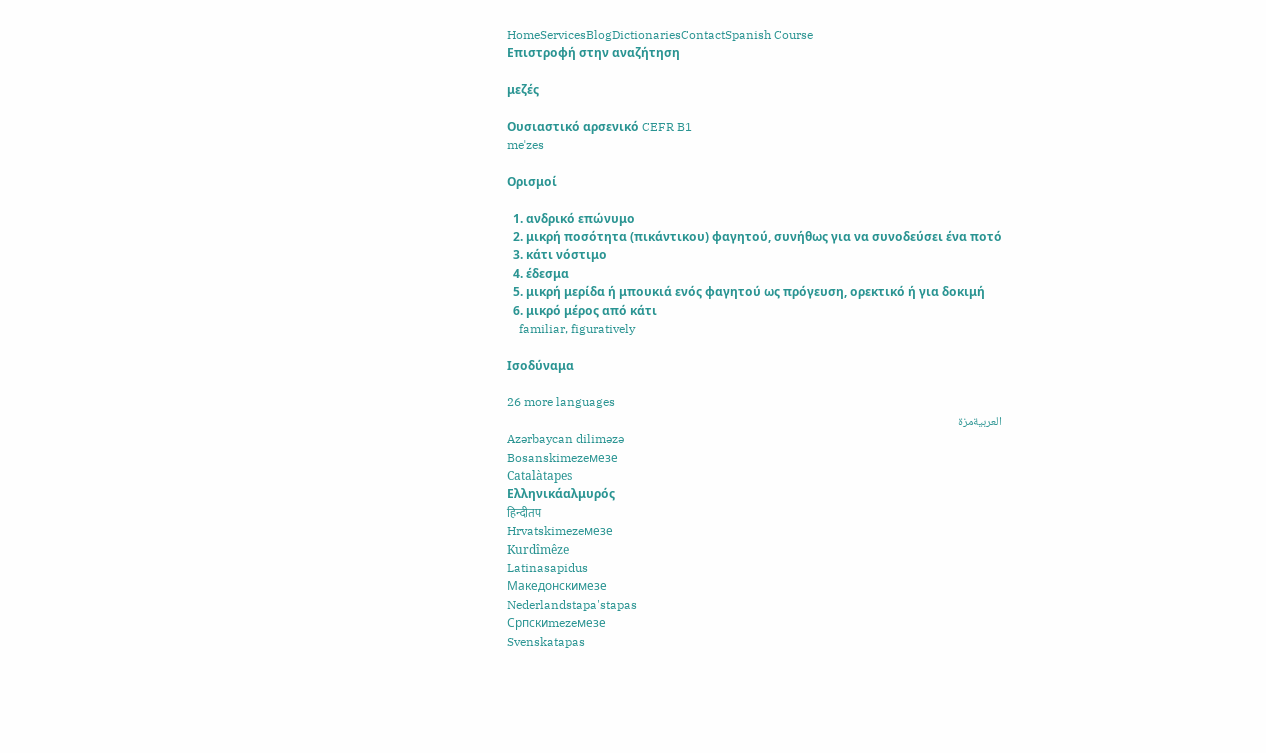HomeServicesBlogDictionariesContactSpanish Course
Επιστροφή στην αναζήτηση

μεζές

Ουσιαστικό αρσενικό CEFR B1
meˈzes

Ορισμοί

  1. ανδρικό επώνυμο
  2. μικρή ποσότητα (πικάντικου) φαγητού, συνήθως για να συνοδεύσει ένα ποτό
  3. κάτι νόστιμο
  4. έδεσμα
  5. μικρή μερίδα ή μπουκιά ενός φαγητού ως πρόγευση, ορεκτικό ή για δοκιμή
  6. μικρό μέρος από κάτι
    familiar, figuratively

Ισοδύναμα

26 more languages
العربيةمزة
Azərbaycan diliməzə
Bosanskimezeмезе
Catalàtapes
Ελληνικάαλμυρός
हिन्दीतप
Hrvatskimezeмезе
Kurdîmêze
Latinasapidus
Македонскимезе
Nederlandstapa'stapas
Српскиmezeмезе
Svenskatapas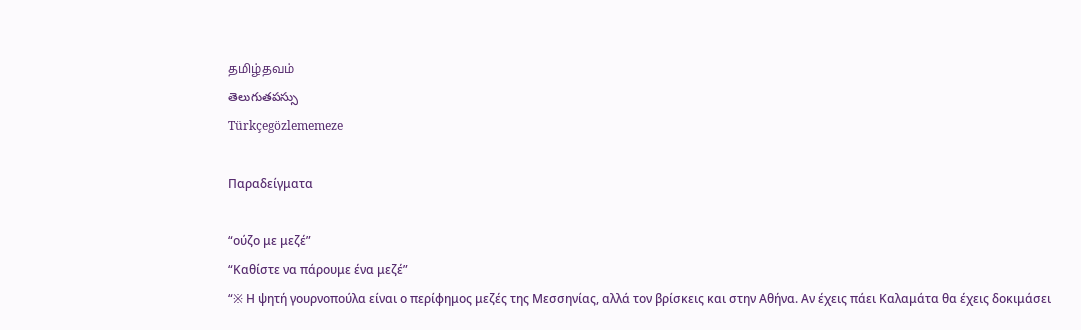தமிழ்தவம்
తెలుగుతపస్సు
Türkçegözlememeze

Παραδείγματα

“ούζο με μεζέ”
“Καθίστε να πάρουμε ένα μεζέ”
“※ Η ψητή γουρνοπούλα είναι ο περίφημος μεζές της Μεσσηνίας, αλλά τον βρίσκεις και στην Αθήνα. Αν έχεις πάει Καλαμάτα θα έχεις δοκιμάσει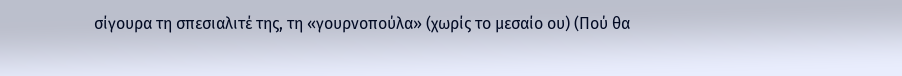σίγουρα τη σπεσιαλιτέ της, τη «γουρνοπούλα» (χωρίς το μεσαίο ου) (Πού θα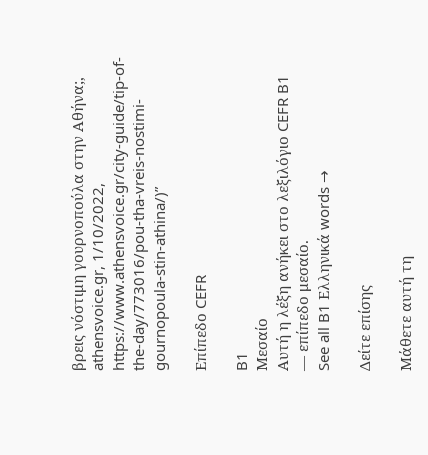βρεις νόστιμη γουρνοπούλα στην Αθήνα;, athensvoice.gr, 1/10/2022, https://www.athensvoice.gr/city-guide/tip-of-the-day/773016/pou-tha-vreis-nostimi-gournopoula-stin-athina/)”

Επίπεδο CEFR

B1
Μεσαίο
Αυτή η λέξη ανήκει στο λεξιλόγιο CEFR B1 — επίπεδο μεσαίο.
See all B1 Ελληνικά words →

Δείτε επίσης

Μάθετε αυτή τη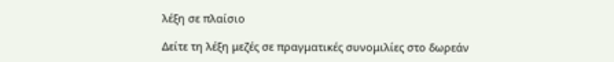λέξη σε πλαίσιο

Δείτε τη λέξη μεζές σε πραγματικές συνομιλίες στο δωρεάν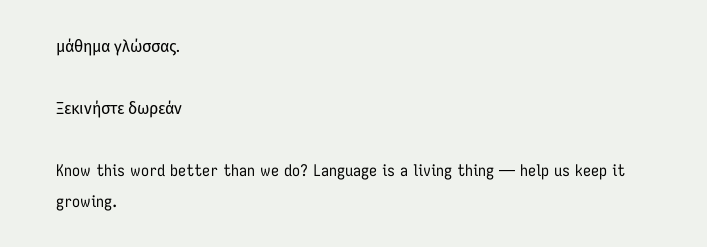μάθημα γλώσσας.

Ξεκινήστε δωρεάν

Know this word better than we do? Language is a living thing — help us keep it growing.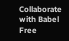Collaborate with Babel Free